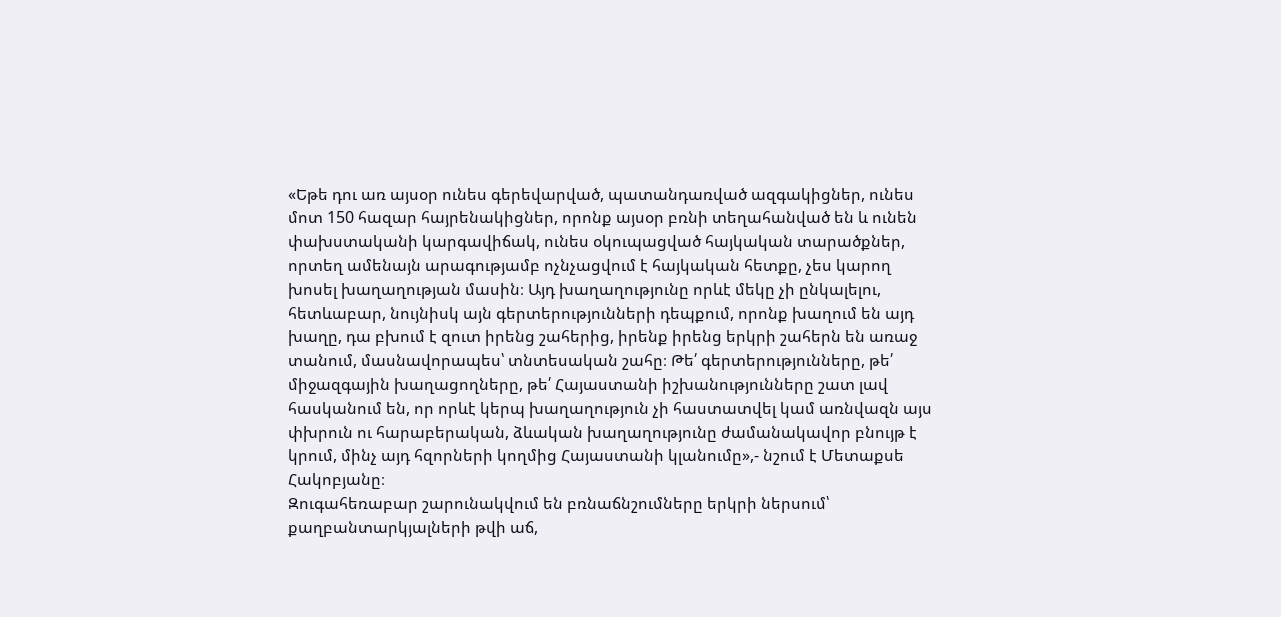«Եթե դու առ այսօր ունես գերեվարված, պատանդառված ազգակիցներ, ունես մոտ 150 հազար հայրենակիցներ, որոնք այսօր բռնի տեղահանված են և ունեն փախստականի կարգավիճակ, ունես օկուպացված հայկական տարածքներ, որտեղ ամենայն արագությամբ ոչնչացվում է հայկական հետքը, չես կարող խոսել խաղաղության մասին։ Այդ խաղաղությունը որևէ մեկը չի ընկալելու, հետևաբար, նույնիսկ այն գերտերությունների դեպքում, որոնք խաղում են այդ խաղը, դա բխում է զուտ իրենց շահերից, իրենք իրենց երկրի շահերն են առաջ տանում, մասնավորապես՝ տնտեսական շահը։ Թե՛ գերտերությունները, թե՛ միջազգային խաղացողները, թե՛ Հայաստանի իշխանությունները շատ լավ հասկանում են, որ որևէ կերպ խաղաղություն չի հաստատվել կամ առնվազն այս փխրուն ու հարաբերական, ձևական խաղաղությունը ժամանակավոր բնույթ է կրում, մինչ այդ հզորների կողմից Հայաստանի կլանումը»,- նշում է Մետաքսե Հակոբյանը։
Զուգահեռաբար շարունակվում են բռնաճնշումները երկրի ներսում՝ քաղբանտարկյալների թվի աճ,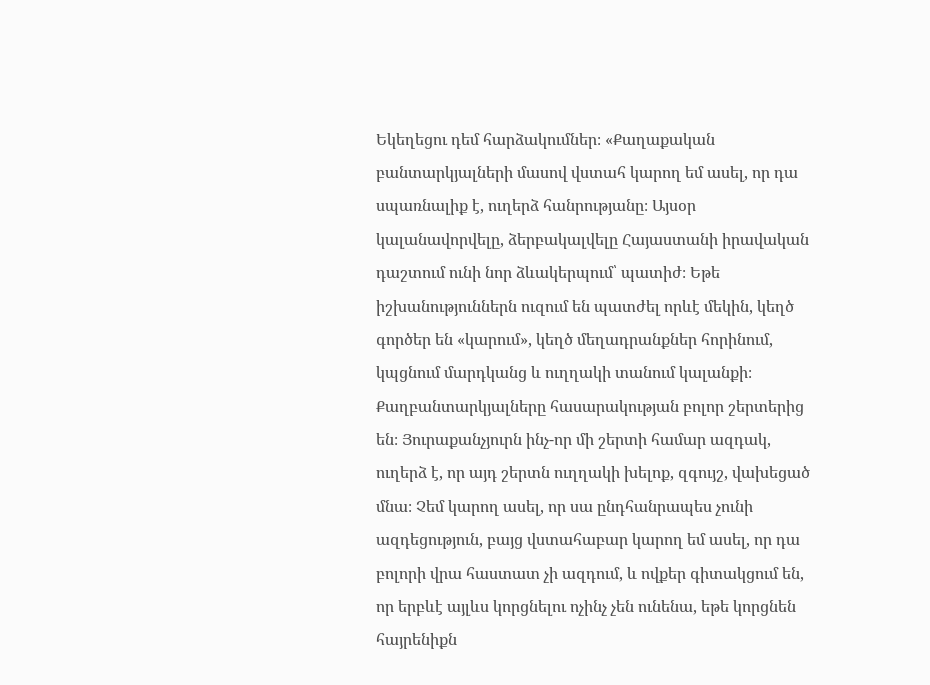Եկեղեցու դեմ հարձակումներ։ «Քաղաքական բանտարկյալների մասով վստահ կարող եմ ասել, որ դա սպառնալիք է, ուղերձ հանրությանը։ Այսօր կալանավորվելը, ձերբակալվելը Հայաստանի իրավական դաշտում ունի նոր ձևակերպում՝ պատիժ։ Եթե իշխանություններն ուզում են պատժել որևէ մեկին, կեղծ գործեր են «կարում», կեղծ մեղադրանքներ հորինում, կպցնում մարդկանց և ուղղակի տանում կալանքի։ Քաղբանտարկյալները հասարակության բոլոր շերտերից են։ Յուրաքանչյուրն ինչ-որ մի շերտի համար ազդակ, ուղերձ է, որ այդ շերտն ուղղակի խելոք, զգույշ, վախեցած մնա։ Չեմ կարող ասել, որ սա ընդհանրապես չունի ազդեցություն, բայց վստահաբար կարող եմ ասել, որ դա բոլորի վրա հաստատ չի ազդում, և ովքեր գիտակցում են, որ երբևէ այլևս կորցնելու ոչինչ չեն ունենա, եթե կորցնեն հայրենիքն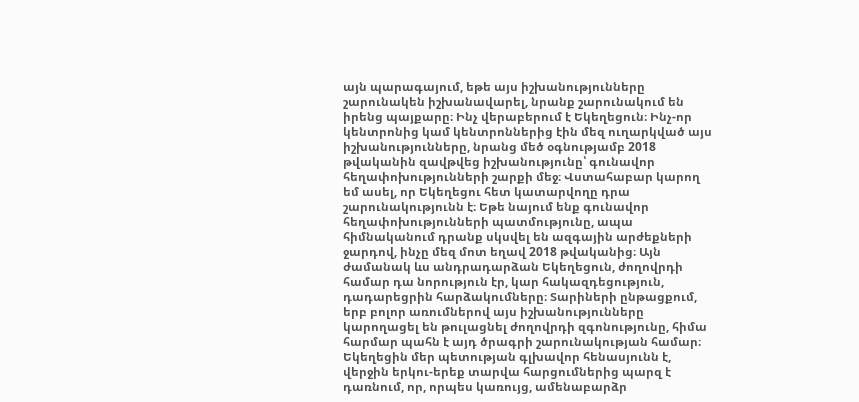այն պարագայում, եթե այս իշխանությունները շարունակեն իշխանավարել, նրանք շարունակում են իրենց պայքարը։ Ինչ վերաբերում է Եկեղեցուն։ Ինչ-որ կենտրոնից կամ կենտրոններից էին մեզ ուղարկված այս իշխանությունները, նրանց մեծ օգնությամբ 2018 թվականին զավթվեց իշխանությունը՝ գունավոր հեղափոխությունների շարքի մեջ։ Վստահաբար կարող եմ ասել, որ Եկեղեցու հետ կատարվողը դրա շարունակությունն է։ Եթե նայում ենք գունավոր հեղափոխությունների պատմությունը, ապա հիմնականում դրանք սկսվել են ազգային արժեքների ջարդով, ինչը մեզ մոտ եղավ 2018 թվականից։ Այն ժամանակ ևս անդրադարձան Եկեղեցուն, ժողովրդի համար դա նորություն էր, կար հակազդեցություն, դադարեցրին հարձակումները։ Տարիների ընթացքում, երբ բոլոր առումներով այս իշխանությունները կարողացել են թուլացնել ժողովրդի զգոնությունը, հիմա հարմար պահն է այդ ծրագրի շարունակության համար։ Եկեղեցին մեր պետության գլխավոր հենասյունն է, վերջին երկու-երեք տարվա հարցումներից պարզ է դառնում, որ, որպես կառույց, ամենաբարձր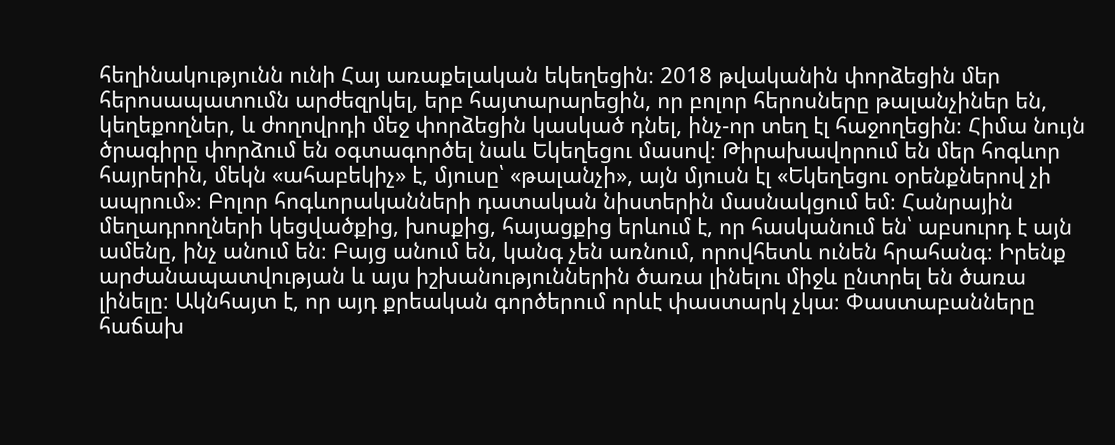հեղինակությունն ունի Հայ առաքելական եկեղեցին։ 2018 թվականին փորձեցին մեր հերոսապատումն արժեզրկել, երբ հայտարարեցին, որ բոլոր հերոսները թալանչիներ են, կեղեքողներ, և ժողովրդի մեջ փորձեցին կասկած դնել, ինչ-որ տեղ էլ հաջողեցին։ Հիմա նույն ծրագիրը փորձում են օգտագործել նաև Եկեղեցու մասով։ Թիրախավորում են մեր հոգևոր հայրերին, մեկն «ահաբեկիչ» է, մյուսը՝ «թալանչի», այն մյուսն էլ «Եկեղեցու օրենքներով չի ապրում»։ Բոլոր հոգևորականների դատական նիստերին մասնակցում եմ։ Հանրային մեղադրողների կեցվածքից, խոսքից, հայացքից երևում է, որ հասկանում են՝ աբսուրդ է այն ամենը, ինչ անում են։ Բայց անում են, կանգ չեն առնում, որովհետև ունեն հրահանգ։ Իրենք արժանապատվության և այս իշխանություններին ծառա լինելու միջև ընտրել են ծառա լինելը։ Ակնհայտ է, որ այդ քրեական գործերում որևէ փաստարկ չկա։ Փաստաբանները հաճախ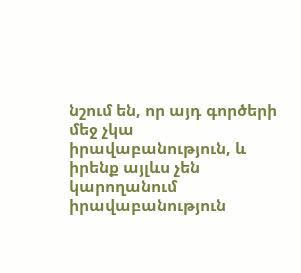նշում են, որ այդ գործերի մեջ չկա իրավաբանություն, և իրենք այլևս չեն կարողանում իրավաբանություն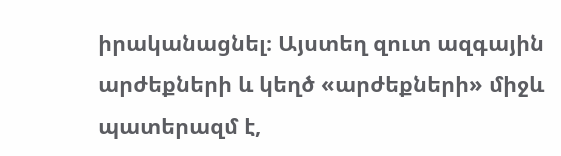իրականացնել։ Այստեղ զուտ ազգային արժեքների և կեղծ «արժեքների» միջև պատերազմ է,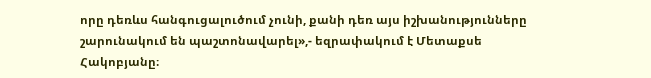որը դեռևս հանգուցալուծում չունի, քանի դեռ այս իշխանությունները շարունակում են պաշտոնավարել»,- եզրափակում է Մետաքսե Հակոբյանը։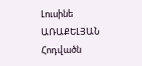Լուսինե ԱՌԱՔԵԼՅԱՆ
Հոդվածն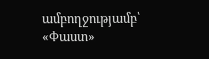ամբողջությամբ՝ «Փաստ»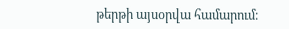թերթի այսօրվա համարում։